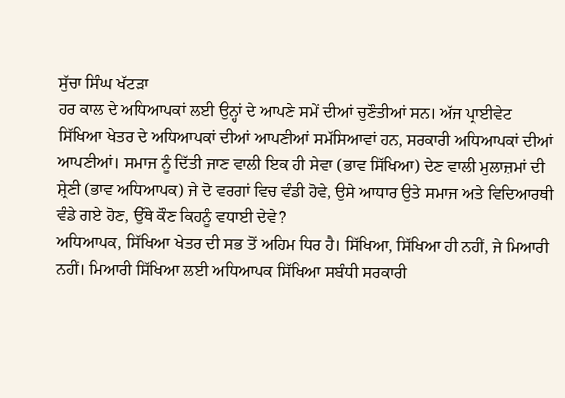ਸੁੱਚਾ ਸਿੰਘ ਖੱਟੜਾ
ਹਰ ਕਾਲ ਦੇ ਅਧਿਆਪਕਾਂ ਲਈ ਉਨ੍ਹਾਂ ਦੇ ਆਪਣੇ ਸਮੇਂ ਦੀਆਂ ਚੁਣੌਤੀਆਂ ਸਨ। ਅੱਜ ਪ੍ਰਾਈਵੇਟ ਸਿੱਖਿਆ ਖੇਤਰ ਦੇ ਅਧਿਆਪਕਾਂ ਦੀਆਂ ਆਪਣੀਆਂ ਸਮੱਸਿਆਵਾਂ ਹਨ, ਸਰਕਾਰੀ ਅਧਿਆਪਕਾਂ ਦੀਆਂ ਆਪਣੀਆਂ। ਸਮਾਜ ਨੂੰ ਦਿੱਤੀ ਜਾਣ ਵਾਲੀ ਇਕ ਹੀ ਸੇਵਾ (ਭਾਵ ਸਿੱਖਿਆ) ਦੇਣ ਵਾਲੀ ਮੁਲਾਜ਼ਮਾਂ ਦੀ ਸ਼੍ਰੇਣੀ (ਭਾਵ ਅਧਿਆਪਕ) ਜੇ ਦੋ ਵਰਗਾਂ ਵਿਚ ਵੰਡੀ ਹੋਵੇ, ਉਸੇ ਆਧਾਰ ਉਤੇ ਸਮਾਜ ਅਤੇ ਵਿਦਿਆਰਥੀ ਵੰਡੇ ਗਏ ਹੋਣ, ਉੱਥੇ ਕੌਣ ਕਿਹਨੂੰ ਵਧਾਈ ਦੇਵੇ?
ਅਧਿਆਪਕ, ਸਿੱਖਿਆ ਖੇਤਰ ਦੀ ਸਭ ਤੋਂ ਅਹਿਮ ਧਿਰ ਹੈ। ਸਿੱਖਿਆ, ਸਿੱਖਿਆ ਹੀ ਨਹੀਂ, ਜੇ ਮਿਆਰੀ ਨਹੀਂ। ਮਿਆਰੀ ਸਿੱਖਿਆ ਲਈ ਅਧਿਆਪਕ ਸਿੱਖਿਆ ਸਬੰਧੀ ਸਰਕਾਰੀ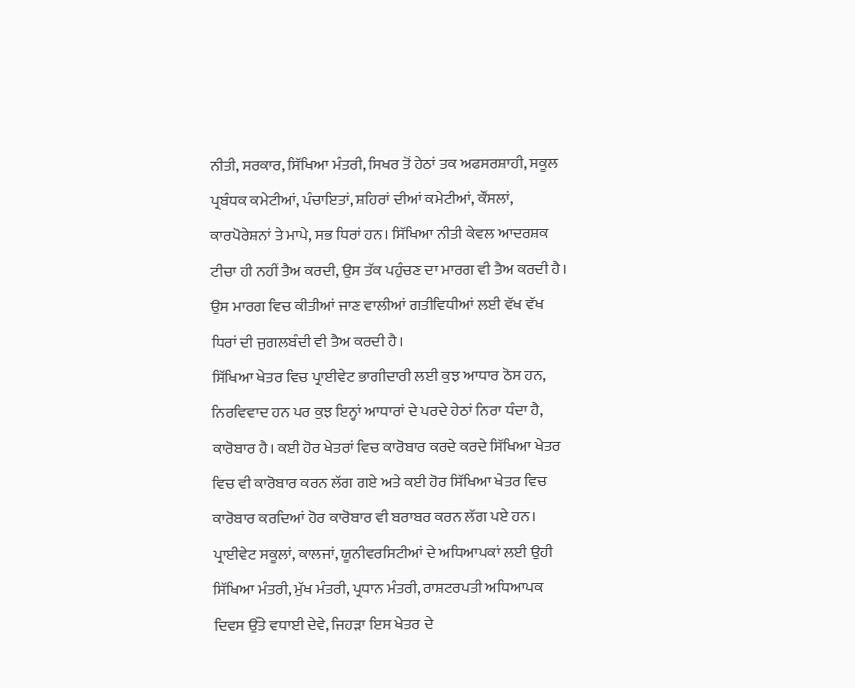ਨੀਤੀ, ਸਰਕਾਰ, ਸਿੱਖਿਆ ਮੰਤਰੀ, ਸਿਖਰ ਤੋਂ ਹੇਠਾਂ ਤਕ ਅਫਸਰਸ਼ਾਹੀ, ਸਕੂਲ ਪ੍ਰਬੰਧਕ ਕਮੇਟੀਆਂ, ਪੰਚਾਇਤਾਂ, ਸ਼ਹਿਰਾਂ ਦੀਆਂ ਕਮੇਟੀਆਂ, ਕੌਂਸਲਾਂ, ਕਾਰਪੋਰੇਸ਼ਨਾਂ ਤੇ ਮਾਪੇ, ਸਭ ਧਿਰਾਂ ਹਨ। ਸਿੱਖਿਆ ਨੀਤੀ ਕੇਵਲ ਆਦਰਸ਼ਕ ਟੀਚਾ ਹੀ ਨਹੀਂ ਤੈਅ ਕਰਦੀ, ਉਸ ਤੱਕ ਪਹੁੰਚਣ ਦਾ ਮਾਰਗ ਵੀ ਤੈਅ ਕਰਦੀ ਹੈ। ਉਸ ਮਾਰਗ ਵਿਚ ਕੀਤੀਆਂ ਜਾਣ ਵਾਲੀਆਂ ਗਤੀਵਿਧੀਆਂ ਲਈ ਵੱਖ ਵੱਖ ਧਿਰਾਂ ਦੀ ਜੁਗਲਬੰਦੀ ਵੀ ਤੈਅ ਕਰਦੀ ਹੈ।
ਸਿੱਖਿਆ ਖੇਤਰ ਵਿਚ ਪ੍ਰਾਈਵੇਟ ਭਾਗੀਦਾਰੀ ਲਈ ਕੁਝ ਆਧਾਰ ਠੋਸ ਹਨ, ਨਿਰਵਿਵਾਦ ਹਨ ਪਰ ਕੁਝ ਇਨ੍ਹਾਂ ਆਧਾਰਾਂ ਦੇ ਪਰਦੇ ਹੇਠਾਂ ਨਿਰਾ ਧੰਦਾ ਹੈ, ਕਾਰੋਬਾਰ ਹੈ। ਕਈ ਹੋਰ ਖੇਤਰਾਂ ਵਿਚ ਕਾਰੋਬਾਰ ਕਰਦੇ ਕਰਦੇ ਸਿੱਖਿਆ ਖੇਤਰ ਵਿਚ ਵੀ ਕਾਰੋਬਾਰ ਕਰਨ ਲੱਗ ਗਏ ਅਤੇ ਕਈ ਹੋਰ ਸਿੱਖਿਆ ਖੇਤਰ ਵਿਚ ਕਾਰੋਬਾਰ ਕਰਦਿਆਂ ਹੋਰ ਕਾਰੋਬਾਰ ਵੀ ਬਰਾਬਰ ਕਰਨ ਲੱਗ ਪਏ ਹਨ। ਪ੍ਰਾਈਵੇਟ ਸਕੂਲਾਂ, ਕਾਲਜਾਂ, ਯੂਨੀਵਰਸਿਟੀਆਂ ਦੇ ਅਧਿਆਪਕਾਂ ਲਈ ਉਹੀ ਸਿੱਖਿਆ ਮੰਤਰੀ, ਮੁੱਖ ਮੰਤਰੀ, ਪ੍ਰਧਾਨ ਮੰਤਰੀ, ਰਾਸ਼ਟਰਪਤੀ ਅਧਿਆਪਕ ਦਿਵਸ ਉੱਤੇ ਵਧਾਈ ਦੇਵੇ, ਜਿਹੜਾ ਇਸ ਖੇਤਰ ਦੇ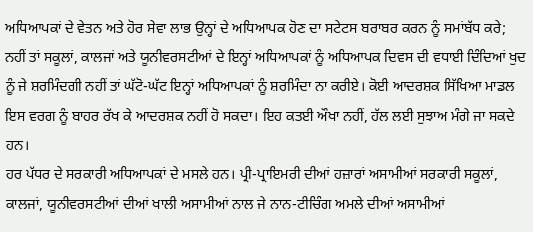ਅਧਿਆਪਕਾਂ ਦੇ ਵੇਤਨ ਅਤੇ ਹੋਰ ਸੇਵਾ ਲਾਭ ਉਨ੍ਹਾਂ ਦੇ ਅਧਿਆਪਕ ਹੋਣ ਦਾ ਸਟੇਟਸ ਬਰਾਬਰ ਕਰਨ ਨੂੰ ਸਮਾਂਬੱਧ ਕਰੇ; ਨਹੀਂ ਤਾਂ ਸਕੂਲਾਂ, ਕਾਲਜਾਂ ਅਤੇ ਯੂਨੀਵਰਸਟੀਆਂ ਦੇ ਇਨ੍ਹਾਂ ਅਧਿਆਪਕਾਂ ਨੂੰ ਅਧਿਆਪਕ ਦਿਵਸ ਦੀ ਵਧਾਈ ਦਿੰਦਿਆਂ ਖੁਦ ਨੂੰ ਜੇ ਸ਼ਰਮਿੰਦਗੀ ਨਹੀਂ ਤਾਂ ਘੱਟੋ-ਘੱਟ ਇਨ੍ਹਾਂ ਅਧਿਆਪਕਾਂ ਨੂੰ ਸ਼ਰਮਿੰਦਾ ਨਾ ਕਰੀਏ। ਕੋਈ ਆਦਰਸ਼ਕ ਸਿੱਖਿਆ ਮਾਡਲ ਇਸ ਵਰਗ ਨੂੰ ਬਾਹਰ ਰੱਖ ਕੇ ਆਦਰਸ਼ਕ ਨਹੀਂ ਹੋ ਸਕਦਾ। ਇਹ ਕਤਈ ਔਖਾ ਨਹੀਂ, ਹੱਲ ਲਈ ਸੁਝਾਅ ਮੰਗੇ ਜਾ ਸਕਦੇ ਹਨ।
ਹਰ ਪੱਧਰ ਦੇ ਸਰਕਾਰੀ ਅਧਿਆਪਕਾਂ ਦੇ ਮਸਲੇ ਹਨ। ਪ੍ਰੀ-ਪ੍ਰਾਇਮਰੀ ਦੀਆਂ ਹਜ਼ਾਰਾਂ ਅਸਾਮੀਆਂ ਸਰਕਾਰੀ ਸਕੂਲਾਂ, ਕਾਲਜਾਂ, ਯੂਨੀਵਰਸਟੀਆਂ ਦੀਆਂ ਖਾਲੀ ਅਸਾਮੀਆਂ ਨਾਲ ਜੇ ਨਾਨ-ਟੀਚਿੰਗ ਅਮਲੇ ਦੀਆਂ ਅਸਾਮੀਆਂ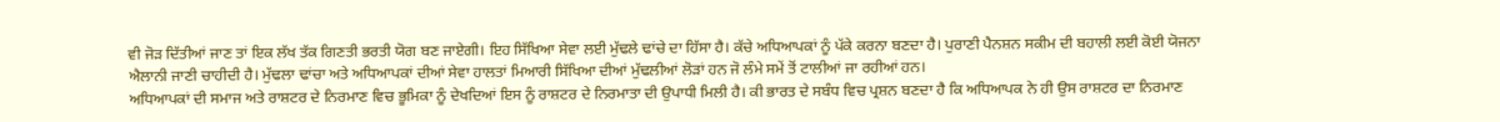ਵੀ ਜੋੜ ਦਿੱਤੀਆਂ ਜਾਣ ਤਾਂ ਇਕ ਲੱਖ ਤੱਕ ਗਿਣਤੀ ਭਰਤੀ ਯੋਗ ਬਣ ਜਾਏਗੀ। ਇਹ ਸਿੱਖਿਆ ਸੇਵਾ ਲਈ ਮੁੱਢਲੇ ਢਾਂਚੇ ਦਾ ਹਿੱਸਾ ਹੈ। ਕੱਚੇ ਅਧਿਆਪਕਾਂ ਨੂੰ ਪੱਕੇ ਕਰਨਾ ਬਣਦਾ ਹੈ। ਪੁਰਾਣੀ ਪੈਨਸ਼ਨ ਸਕੀਮ ਦੀ ਬਹਾਲੀ ਲਈ ਕੋਈ ਯੋਜਨਾ ਐਲਾਨੀ ਜਾਣੀ ਚਾਹੀਦੀ ਹੈ। ਮੁੱਢਲਾ ਢਾਂਚਾ ਅਤੇ ਅਧਿਆਪਕਾਂ ਦੀਆਂ ਸੇਵਾ ਹਾਲਤਾਂ ਮਿਆਰੀ ਸਿੱਖਿਆ ਦੀਆਂ ਮੁੱਢਲੀਆਂ ਲੋੜਾਂ ਹਨ ਜੋ ਲੰਮੇ ਸਮੇਂ ਤੋਂ ਟਾਲੀਆਂ ਜਾ ਰਹੀਆਂ ਹਨ।
ਅਧਿਆਪਕਾਂ ਦੀ ਸਮਾਜ ਅਤੇ ਰਾਸ਼ਟਰ ਦੇ ਨਿਰਮਾਣ ਵਿਚ ਭੂਮਿਕਾ ਨੂੰ ਦੇਖਦਿਆਂ ਇਸ ਨੂੰ ਰਾਸ਼ਟਰ ਦੇ ਨਿਰਮਾਤਾ ਦੀ ਉਪਾਧੀ ਮਿਲੀ ਹੈ। ਕੀ ਭਾਰਤ ਦੇ ਸਬੰਧ ਵਿਚ ਪ੍ਰਸ਼ਨ ਬਣਦਾ ਹੈ ਕਿ ਅਧਿਆਪਕ ਨੇ ਹੀ ਉਸ ਰਾਸ਼ਟਰ ਦਾ ਨਿਰਮਾਣ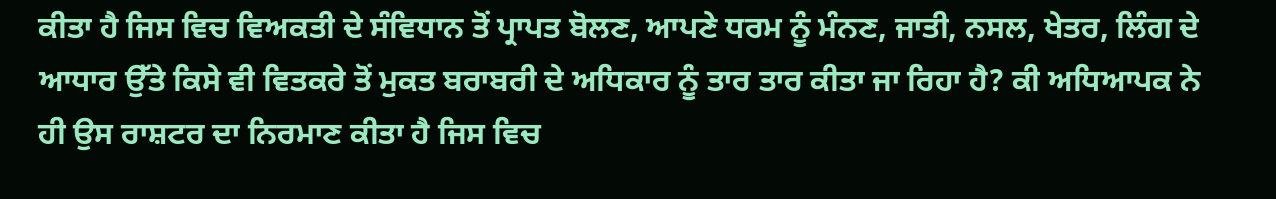ਕੀਤਾ ਹੈ ਜਿਸ ਵਿਚ ਵਿਅਕਤੀ ਦੇ ਸੰਵਿਧਾਨ ਤੋਂ ਪ੍ਰਾਪਤ ਬੋਲਣ, ਆਪਣੇ ਧਰਮ ਨੂੰ ਮੰਨਣ, ਜਾਤੀ, ਨਸਲ, ਖੇਤਰ, ਲਿੰਗ ਦੇ ਆਧਾਰ ਉੱਤੇ ਕਿਸੇ ਵੀ ਵਿਤਕਰੇ ਤੋਂ ਮੁਕਤ ਬਰਾਬਰੀ ਦੇ ਅਧਿਕਾਰ ਨੂੰ ਤਾਰ ਤਾਰ ਕੀਤਾ ਜਾ ਰਿਹਾ ਹੈ? ਕੀ ਅਧਿਆਪਕ ਨੇ ਹੀ ਉਸ ਰਾਸ਼ਟਰ ਦਾ ਨਿਰਮਾਣ ਕੀਤਾ ਹੈ ਜਿਸ ਵਿਚ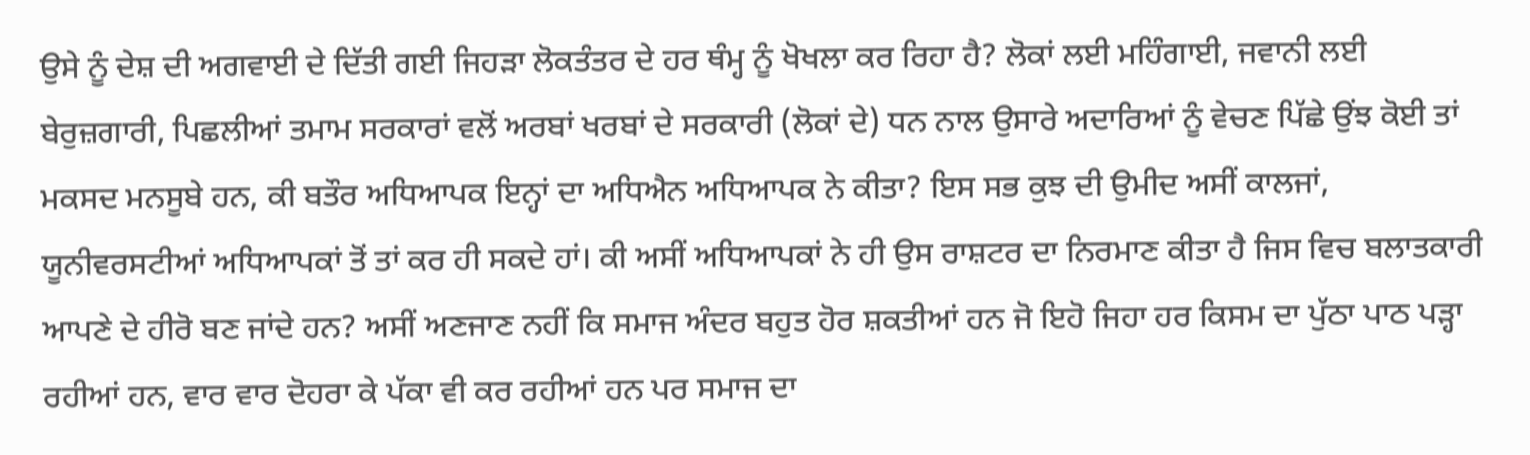ਉਸੇ ਨੂੰ ਦੇਸ਼ ਦੀ ਅਗਵਾਈ ਦੇ ਦਿੱਤੀ ਗਈ ਜਿਹੜਾ ਲੋਕਤੰਤਰ ਦੇ ਹਰ ਥੰਮ੍ਹ ਨੂੰ ਖੋਖਲਾ ਕਰ ਰਿਹਾ ਹੈ? ਲੋਕਾਂ ਲਈ ਮਹਿੰਗਾਈ, ਜਵਾਨੀ ਲਈ ਬੇਰੁਜ਼ਗਾਰੀ, ਪਿਛਲੀਆਂ ਤਮਾਮ ਸਰਕਾਰਾਂ ਵਲੋਂ ਅਰਬਾਂ ਖਰਬਾਂ ਦੇ ਸਰਕਾਰੀ (ਲੋਕਾਂ ਦੇ) ਧਨ ਨਾਲ ਉਸਾਰੇ ਅਦਾਰਿਆਂ ਨੂੰ ਵੇਚਣ ਪਿੱਛੇ ਉਂਝ ਕੋਈ ਤਾਂ ਮਕਸਦ ਮਨਸੂਬੇ ਹਨ, ਕੀ ਬਤੌਰ ਅਧਿਆਪਕ ਇਨ੍ਹਾਂ ਦਾ ਅਧਿਐਨ ਅਧਿਆਪਕ ਨੇ ਕੀਤਾ? ਇਸ ਸਭ ਕੁਝ ਦੀ ਉਮੀਦ ਅਸੀਂ ਕਾਲਜਾਂ, ਯੂਨੀਵਰਸਟੀਆਂ ਅਧਿਆਪਕਾਂ ਤੋਂ ਤਾਂ ਕਰ ਹੀ ਸਕਦੇ ਹਾਂ। ਕੀ ਅਸੀਂ ਅਧਿਆਪਕਾਂ ਨੇ ਹੀ ਉਸ ਰਾਸ਼ਟਰ ਦਾ ਨਿਰਮਾਣ ਕੀਤਾ ਹੈ ਜਿਸ ਵਿਚ ਬਲਾਤਕਾਰੀ ਆਪਣੇ ਦੇ ਹੀਰੋ ਬਣ ਜਾਂਦੇ ਹਨ? ਅਸੀਂ ਅਣਜਾਣ ਨਹੀਂ ਕਿ ਸਮਾਜ ਅੰਦਰ ਬਹੁਤ ਹੋਰ ਸ਼ਕਤੀਆਂ ਹਨ ਜੋ ਇਹੋ ਜਿਹਾ ਹਰ ਕਿਸਮ ਦਾ ਪੁੱਠਾ ਪਾਠ ਪੜ੍ਹਾ ਰਹੀਆਂ ਹਨ, ਵਾਰ ਵਾਰ ਦੋਹਰਾ ਕੇ ਪੱਕਾ ਵੀ ਕਰ ਰਹੀਆਂ ਹਨ ਪਰ ਸਮਾਜ ਦਾ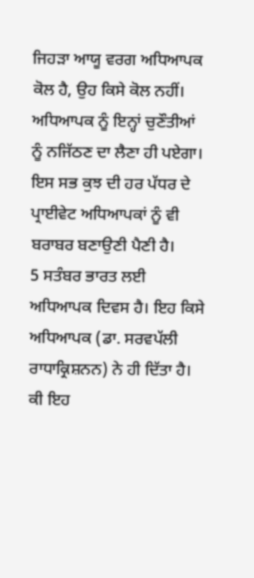ਜਿਹੜਾ ਆਯੂ ਵਰਗ ਅਧਿਆਪਕ ਕੋਲ ਹੈ, ਉਹ ਕਿਸੇ ਕੋਲ ਨਹੀਂ। ਅਧਿਆਪਕ ਨੂੰ ਇਨ੍ਹਾਂ ਚੁਣੌਤੀਆਂ ਨੂੰ ਨਜਿੱਠਣ ਦਾ ਲੈਣਾ ਹੀ ਪਏਗਾ। ਇਸ ਸਭ ਕੁਝ ਦੀ ਹਰ ਪੱਧਰ ਦੇ ਪ੍ਰਾਈਵੇਟ ਅਧਿਆਪਕਾਂ ਨੂੰ ਵੀ ਬਰਾਬਰ ਬਣਾਉਣੀ ਪੈਣੀ ਹੈ।
5 ਸਤੰਬਰ ਭਾਰਤ ਲਈ ਅਧਿਆਪਕ ਦਿਵਸ ਹੈ। ਇਹ ਕਿਸੇ ਅਧਿਆਪਕ (ਡਾ. ਸਰਵਪੱਲੀ ਰਾਧਾਕ੍ਰਿਸ਼ਨਨ) ਨੇ ਹੀ ਦਿੱਤਾ ਹੈ। ਕੀ ਇਹ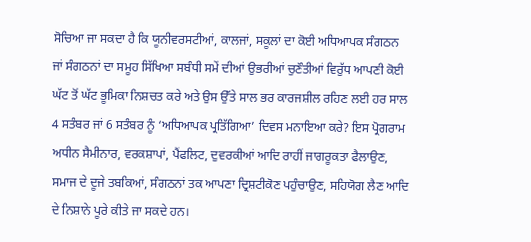ਸੋਚਿਆ ਜਾ ਸਕਦਾ ਹੈ ਕਿ ਯੂਨੀਵਰਸਟੀਆਂ, ਕਾਲਜਾਂ, ਸਕੂਲਾਂ ਦਾ ਕੋਈ ਅਧਿਆਪਕ ਸੰਗਠਨ ਜਾਂ ਸੰਗਠਨਾਂ ਦਾ ਸਮੂਹ ਸਿੱਖਿਆ ਸਬੰਧੀ ਸਮੇਂ ਦੀਆਂ ਉਭਰੀਆਂ ਚੁਣੌਤੀਆਂ ਵਿਰੁੱਧ ਆਪਣੀ ਕੋਈ ਘੱਟ ਤੋਂ ਘੱਟ ਭੂਮਿਕਾ ਨਿਸ਼ਚਤ ਕਰੇ ਅਤੇ ਉਸ ਉੱਤੇ ਸਾਲ ਭਰ ਕਾਰਜਸ਼ੀਲ ਰਹਿਣ ਲਈ ਹਰ ਸਾਲ 4 ਸਤੰਬਰ ਜਾਂ 6 ਸਤੰਬਰ ਨੂੰ ‘ਅਧਿਆਪਕ ਪ੍ਰਤਿੱਗਿਆ’ ਦਿਵਸ ਮਨਾਇਆ ਕਰੇ? ਇਸ ਪ੍ਰੋਗਰਾਮ ਅਧੀਨ ਸੈਮੀਨਾਰ, ਵਰਕਸ਼ਾਪਾਂ, ਪੈਂਫਲਿਟ, ਦੁਵਰਕੀਆਂ ਆਦਿ ਰਾਹੀਂ ਜਾਗਰੂਕਤਾ ਫੈਲਾਉਣ, ਸਮਾਜ ਦੇ ਦੂਜੇ ਤਬਕਿਆਂ, ਸੰਗਠਨਾਂ ਤਕ ਆਪਣਾ ਦ੍ਰਿਸ਼ਟੀਕੋਣ ਪਹੁੰਚਾਉਣ, ਸਹਿਯੋਗ ਲੈਣ ਆਦਿ ਦੇ ਨਿਸ਼ਾਨੇ ਪੂਰੇ ਕੀਤੇ ਜਾ ਸਕਦੇ ਹਨ।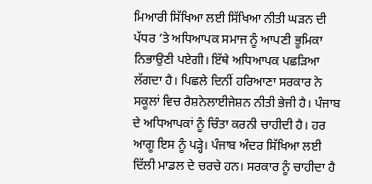ਮਿਆਰੀ ਸਿੱਖਿਆ ਲਈ ਸਿੱਖਿਆ ਨੀਤੀ ਘੜਨ ਦੀ ਪੱਧਰ ’ਤੇ ਅਧਿਆਪਕ ਸਮਾਜ ਨੂੰ ਆਪਣੀ ਭੂਮਿਕਾ ਨਿਭਾਉਣੀ ਪਏਗੀ। ਇੱਥੇ ਅਧਿਆਪਕ ਪਛੜਿਆ ਲੱਗਦਾ ਹੈ। ਪਿਛਲੇ ਦਿਨੀਂ ਹਰਿਆਣਾ ਸਰਕਾਰ ਨੇ ਸਕੂਲਾਂ ਵਿਚ ਰੈਸ਼ਨੇਲਾਈਜੇਸ਼ਨ ਨੀਤੀ ਭੇਜੀ ਹੈ। ਪੰਜਾਬ ਦੇ ਅਧਿਆਪਕਾਂ ਨੂੰ ਚਿੰਤਾ ਕਰਨੀ ਚਾਹੀਦੀ ਹੈ। ਹਰ ਆਗੂ ਇਸ ਨੂੰ ਪੜ੍ਹੇ। ਪੰਜਾਬ ਅੰਦਰ ਸਿੱਖਿਆ ਲਈ ਦਿੱਲੀ ਮਾਡਲ ਦੇ ਚਰਚੇ ਹਨ। ਸਰਕਾਰ ਨੂੰ ਚਾਹੀਦਾ ਹੈ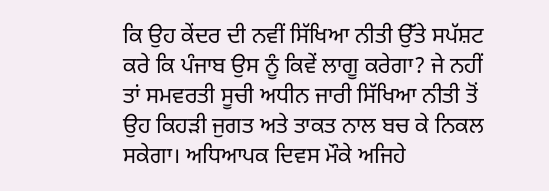ਕਿ ਉਹ ਕੇਂਦਰ ਦੀ ਨਵੀਂ ਸਿੱਖਿਆ ਨੀਤੀ ਉੱਤੇ ਸਪੱਸ਼ਟ ਕਰੇ ਕਿ ਪੰਜਾਬ ਉਸ ਨੂੰ ਕਿਵੇਂ ਲਾਗੂ ਕਰੇਗਾ? ਜੇ ਨਹੀਂ ਤਾਂ ਸਮਵਰਤੀ ਸੂਚੀ ਅਧੀਨ ਜਾਰੀ ਸਿੱਖਿਆ ਨੀਤੀ ਤੋਂ ਉਹ ਕਿਹੜੀ ਜੁਗਤ ਅਤੇ ਤਾਕਤ ਨਾਲ ਬਚ ਕੇ ਨਿਕਲ ਸਕੇਗਾ। ਅਧਿਆਪਕ ਦਿਵਸ ਮੌਕੇ ਅਜਿਹੇ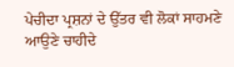ਪੇਚੀਦਾ ਪ੍ਰਸ਼ਨਾਂ ਦੇ ਉੱਤਰ ਵੀ ਲੋਕਾਂ ਸਾਹਮਣੇ ਆਉਣੇ ਚਾਹੀਦੇ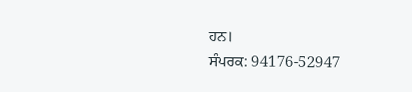ਹਨ।
ਸੰਪਰਕ: 94176-52947